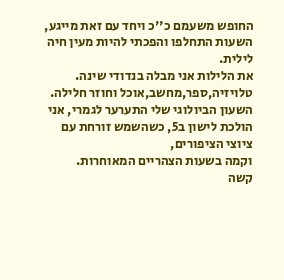החופש משעמם כ''כ ויחד עם זאת מייגע, השעות התחלפו והפכתי להיות מעין חיה לילית.
את הלילות אני מבלה בנדודי שינה.
טלויזיה,ספר,מחשב,אוכל וחוזר חלילה.
השעון הביולוגי שלי התערער לגמרי, אני הולכת לישון ב5, כשהשמש זורחת עם ציוצי הציפורים,
וקמה בשעות הצהריים המאוחרות.
קשה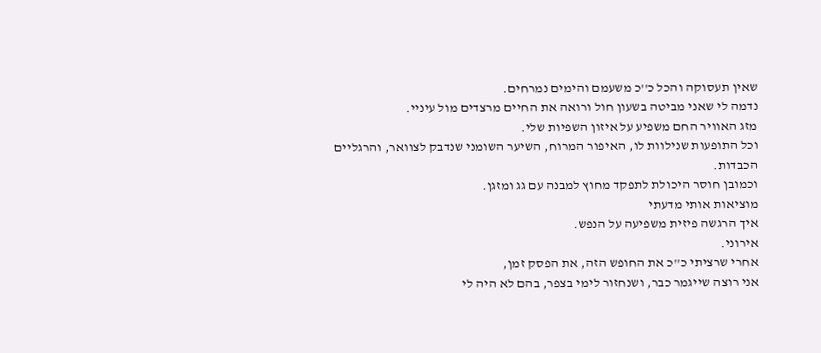שאין תעסוקה והכל כ''כ משעמם והימים נמרחים.
נדמה לי שאני מביטה בשעון חול ורואה את החיים מרצדים מול עיניי.
מזג האוויר החם משפיע על איזון השפיות שלי.
וכל התופעות שנילוות לו, האיפור המרוח, השיער השומני שנדבק לצוואר, והרגליים הכבדות.
וכמובן חוסר היכולת לתפקד מחוץ למבנה עם גג ומזגן.
מוציאות אותי מדעתי
איך הרגשה פיזית משפיעה על הנפש.
אירוני.
אחרי שרציתי כ''כ את החופש הזה, את הפסק זמן,
אני רוצה שייגמר כבר, ושנחזור לימי בצפר, בהם לא היה לי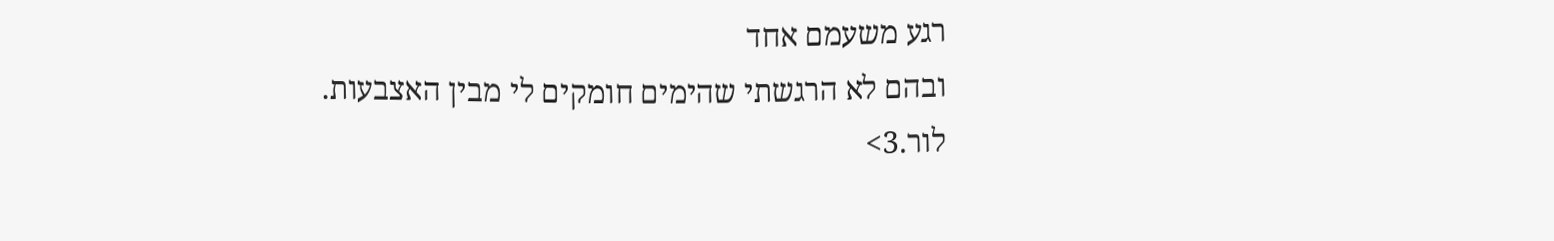רגע משעמם אחד
ובהם לא הרגשתי שהימים חומקים לי מבין האצבעות.
לור.3>